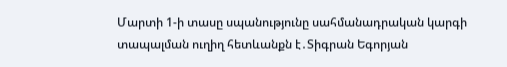Մարտի 1-ի տասը սպանությունը սահմանադրական կարգի տապալման ուղիղ հետևանքն է․Տիգրան Եգորյան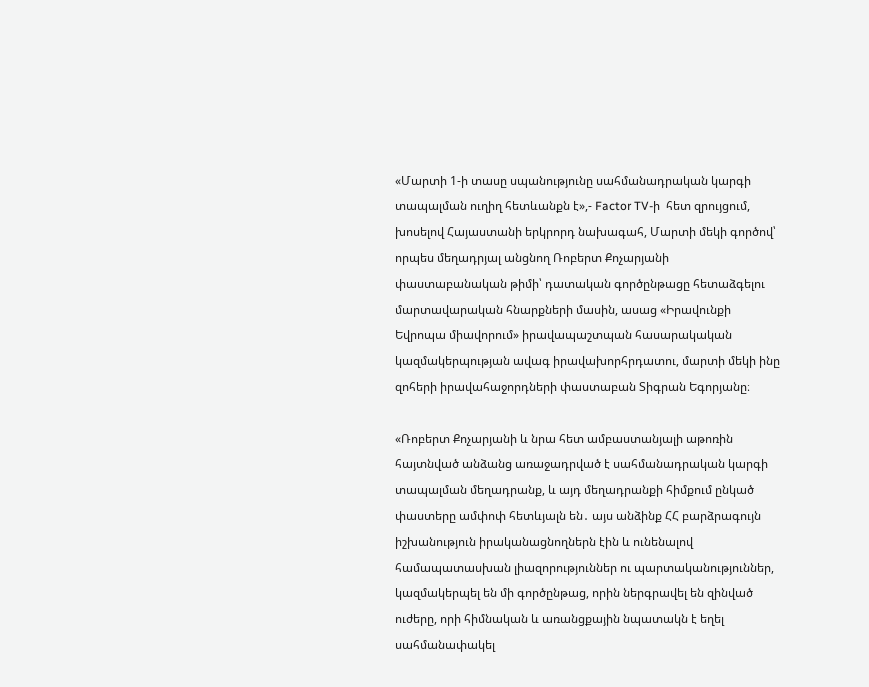«Մարտի 1-ի տասը սպանությունը սահմանադրական կարգի տապալման ուղիղ հետևանքն է»,- Factor TV-ի  հետ զրույցում, խոսելով Հայաստանի երկրորդ նախագահ, Մարտի մեկի գործով՝ որպես մեղադրյալ անցնող Ռոբերտ Քոչարյանի փաստաբանական թիմի՝ դատական գործընթացը հետաձգելու մարտավարական հնարքների մասին, ասաց «Իրավունքի Եվրոպա միավորում» իրավապաշտպան հասարակական կազմակերպության ավագ իրավախորհրդատու, մարտի մեկի ինը զոհերի իրավահաջորդների փաստաբան Տիգրան Եգորյանը։

«Ռոբերտ Քոչարյանի և նրա հետ ամբաստանյալի աթոռին հայտնված անձանց առաջադրված է սահմանադրական կարգի տապալման մեղադրանք, և այդ մեղադրանքի հիմքում ընկած փաստերը ամփոփ հետևյալն են․ այս անձինք ՀՀ բարձրագույն իշխանություն իրականացնողներն էին և ունենալով համապատասխան լիազորություններ ու պարտականություններ, կազմակերպել են մի գործընթաց, որին ներգրավել են զինված ուժերը, որի հիմնական և առանցքային նպատակն է եղել սահմանափակել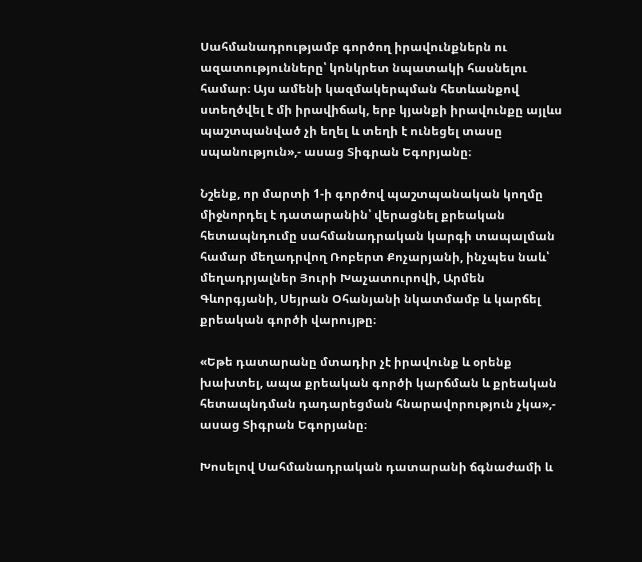Սահմանադրությամբ գործող իրավունքներն ու ազատությունները՝ կոնկրետ նպատակի հասնելու համար։ Այս ամենի կազմակերպման հետևանքով ստեղծվել է մի իրավիճակ, երբ կյանքի իրավունքը այլևս պաշտպանված չի եղել և տեղի է ունեցել տասը սպանություն»,- ասաց Տիգրան Եգորյանը։

Նշենք, որ մարտի 1-ի գործով պաշտպանական կողմը միջնորդել է դատարանին՝ վերացնել քրեական հետապնդումը սահմանադրական կարգի տապալման համար մեղադրվող Ռոբերտ Քոչարյանի, ինչպես նաև՝ մեղադրյալներ Յուրի Խաչատուրովի, Արմեն Գևորգյանի, Սեյրան Օհանյանի նկատմամբ և կարճել քրեական գործի վարույթը։

«Եթե դատարանը մտադիր չէ իրավունք և օրենք խախտել, ապա քրեական գործի կարճման և քրեական հետապնդման դադարեցման հնարավորություն չկա»,- ասաց Տիգրան Եգորյանը։

Խոսելով Սահմանադրական դատարանի ճգնաժամի և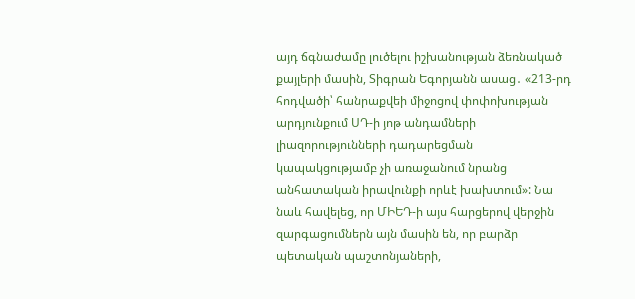այդ ճգնաժամը լուծելու իշխանության ձեռնակած քայլերի մասին, Տիգրան Եգորյանն ասաց․ «213-րդ հոդվածի՝ հանրաքվեի միջոցով փոփոխության արդյունքում ՍԴ-ի յոթ անդամների լիազորությունների դադարեցման կապակցությամբ չի առաջանում նրանց անհատական իրավունքի որևէ խախտում»: Նա նաև հավելեց, որ ՄԻԵԴ-ի այս հարցերով վերջին զարգացումներն այն մասին են, որ բարձր պետական պաշտոնյաների,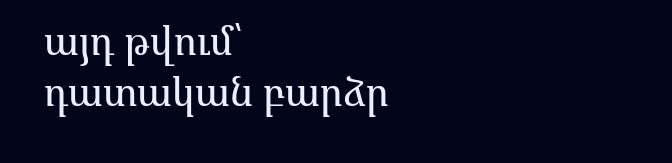այդ թվում՝ դատական բարձր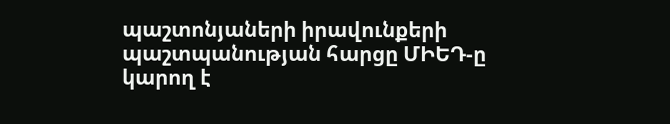պաշտոնյաների իրավունքերի պաշտպանության հարցը ՄԻԵԴ-ը կարող է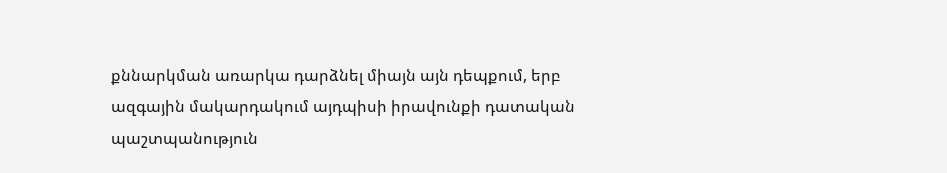քննարկման առարկա դարձնել միայն այն դեպքում, երբ ազգային մակարդակում այդպիսի իրավունքի դատական պաշտպանություն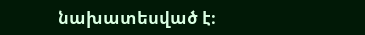նախատեսված է։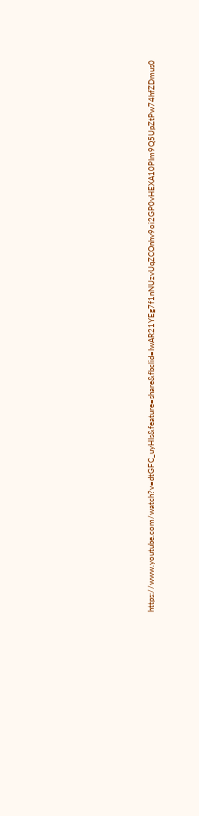https://www.youtube.com/watch?v=dtGFC_uyHIs&feature=share&fbclid=IwAR21YEg7f1nNUzvUqZCOnhv9oi2GP0vHEXA10PIm9Q5UpZtPw74hfZDmus0